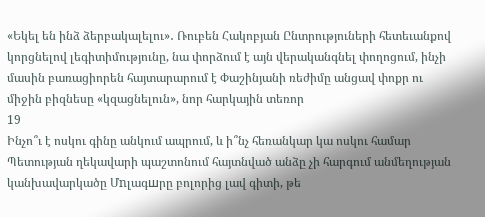«Եկել են ինձ ձերբակալելու»․ Ռուբեն Հակոբյան Ընտրություների հետեւանքով կորցնելով լեգիտիմությունը, նա փորձում է այն վերականգնել փողոցում, ինչի մասին բառացիորեն հայտարարում է Փաշինյանի ռեժիմը անցավ փոքր ու միջին բիզնեսը «կզացնելուն», նոր հարկային տեռոր
19
Ինչո՞ւ է ոսկու գինը անկում ապրում, և ի՞նչ հեռանկար կա ոսկու համար Պետության ղեկավարի պաշտոնում հայտնված անձը չի հարգում անմեղության կանխավարկածը Մnլագшրը բոլորից լավ գիտի, թե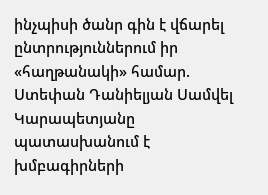ինչպիսի ծանր գին է վճարել ընտրություններում իր «հաղթանակի» համար. Ստեփան Դանիելյան Սամվել Կարապետյանը պատասխանում է խմբագիրների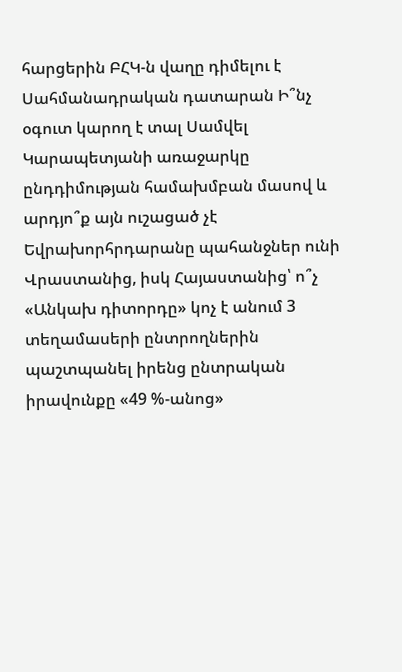հարցերին ԲՀԿ-ն վաղը դիմելու է Սահմանադրական դատարան Ի՞նչ օգուտ կարող է տալ Սամվել Կարապետյանի առաջարկը ընդդիմության համախմբան մասով և արդյո՞ք այն ուշացած չէ Եվրախորհրդարանը պահանջներ ունի Վրաստանից, իսկ Հայաստանից՝ ո՞չ «Անկախ դիտորդը» կոչ է անում 3 տեղամասերի ընտրողներին պաշտպանել իրենց ընտրական իրավունքը «49 %-անոց»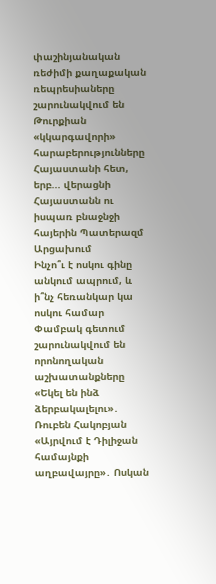փաշինյանական ռեժիմի քաղաքական ռեպրեսիաները շարունակվում են Թուրքիան «կկարգավորի» հարաբերությունները Հայաստանի հետ, երբ... վերացնի Հայաստանն ու իսպառ բնաջնջի հայերին Պատերազմ Արցախում
Ինչո՞ւ է ոսկու գինը անկում ապրում, և ի՞նչ հեռանկար կա ոսկու համար Փամբակ գետում շարունակվում են որոնողական աշխատանքները «Եկել են ինձ ձերբակալելու»․ Ռուբեն Հակոբյան «Այրվում է Դիլիջան համայնքի աղբավայրը»․ Ոսկան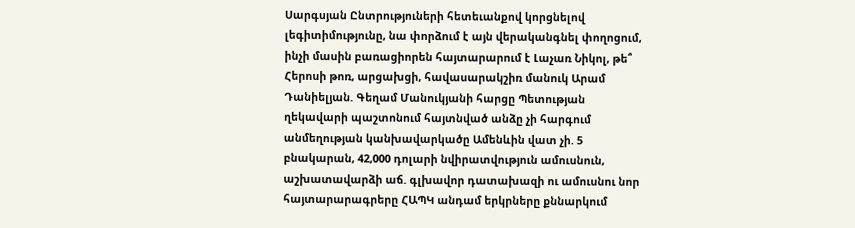Սարգսյան Ընտրություների հետեւանքով կորցնելով լեգիտիմությունը, նա փորձում է այն վերականգնել փողոցում, ինչի մասին բառացիորեն հայտարարում է Լաչառ Նիկոլ, թե՞ Հերոսի թոռ, արցախցի, հավասարակշիռ մանուկ Արամ Դանիելյան. Գեղամ Մանուկյանի հարցը Պետության ղեկավարի պաշտոնում հայտնված անձը չի հարգում անմեղության կանխավարկածը Ամենևին վատ չի. 5 բնակարան, 42,000 դոլարի նվիրատվություն ամուսնուն, աշխատավարձի աճ. գլխավոր դատախազի ու ամուսնու նոր հայտարարագրերը ՀԱՊԿ անդամ երկրները քննարկում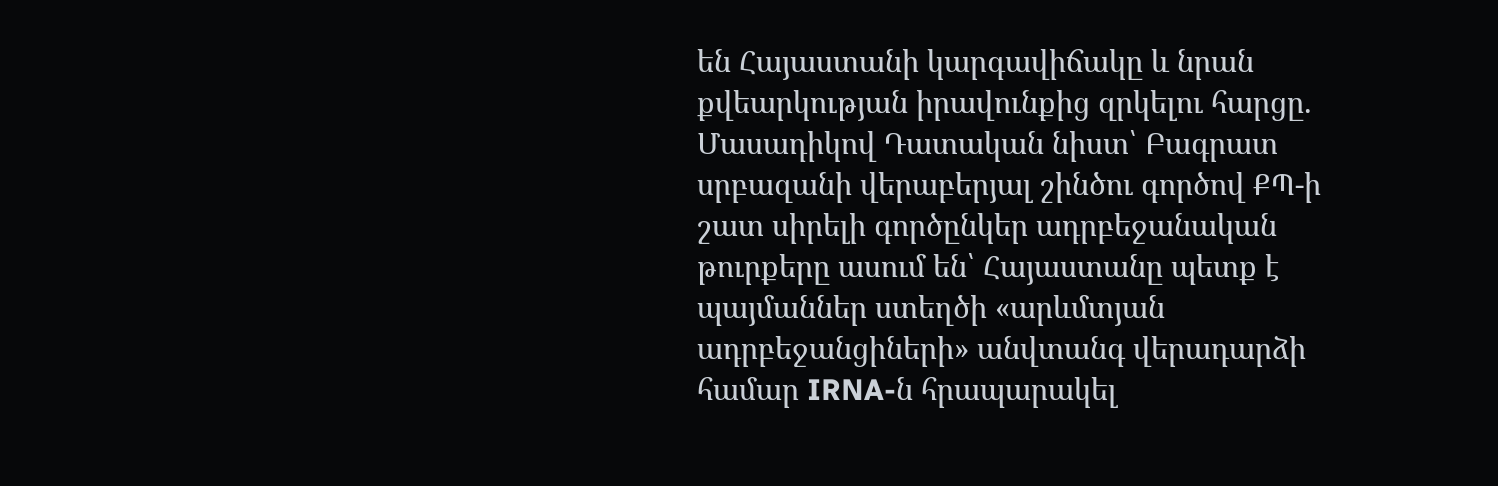են Հայաստանի կարգավիճակը և նրան քվեարկության իրավունքից զրկելու հարցը. Մասադիկով Դատական նիստ՝ Բագրատ սրբազանի վերաբերյալ շինծու գործով ՔՊ-ի շատ սիրելի գործընկեր ադրբեջանական թուրքերը ասում են՝ Հայաստանը պետք է պայմաններ ստեղծի «արևմտյան ադրբեջանցիների» անվտանգ վերադարձի համար IRNA-ն հրապարակել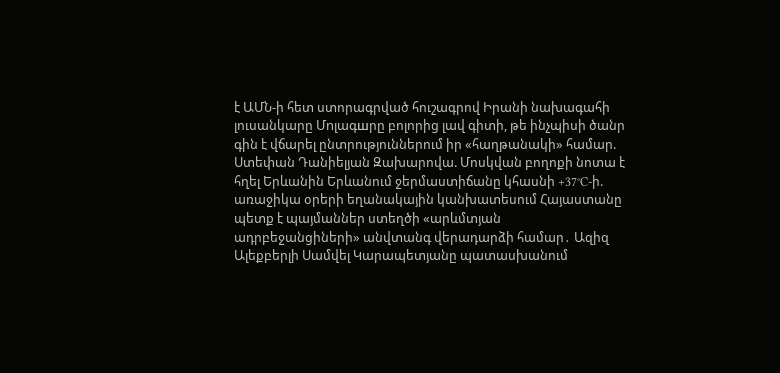է ԱՄՆ-ի հետ ստորագրված հուշագրով Իրանի նախագահի լուսանկարը Մnլագшրը բոլորից լավ գիտի, թե ինչպիսի ծանր գին է վճարել ընտրություններում իր «հաղթանակի» համար. Ստեփան Դանիելյան Զախարովա. Մոսկվան բողոքի նոտա է հղել Երևանին Երևանում ջերմաստիճանը կհասնի +37°C-ի. առաջիկա օրերի եղանակային կանխատեսում Հայաստանը պետք է պայմաններ ստեղծի «արևմտյան ադրբեջանցիների» անվտանգ վերադարձի համար․ Ազիզ Ալեքբերլի Սամվել Կարապետյանը պատասխանում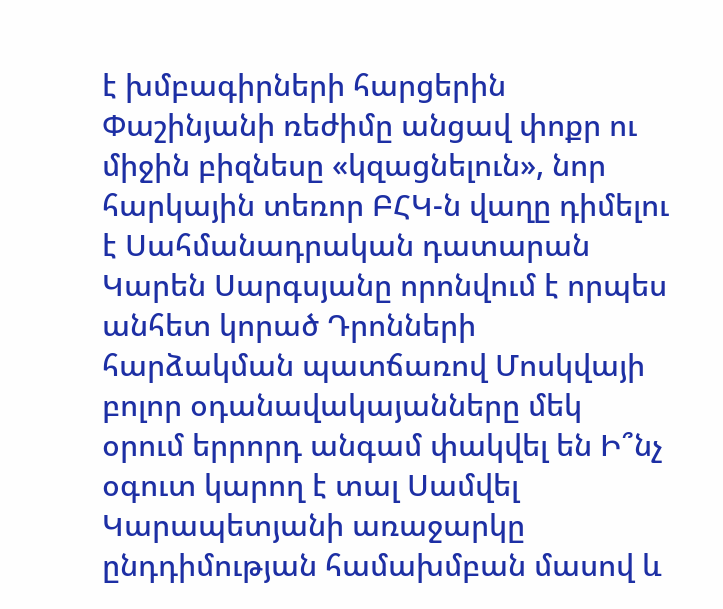է խմբագիրների հարցերին Փաշինյանի ռեժիմը անցավ փոքր ու միջին բիզնեսը «կզացնելուն», նոր հարկային տեռոր ԲՀԿ-ն վաղը դիմելու է Սահմանադրական դատարան Կարեն Սարգսյանը որոնվում է որպես անհետ կորած Դրոնների հարձակման պատճառով Մոսկվայի բոլոր օդանավակայանները մեկ օրում երրորդ անգամ փակվել են Ի՞նչ օգուտ կարող է տալ Սամվել Կարապետյանի առաջարկը ընդդիմության համախմբան մասով և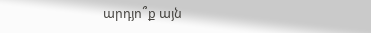արդյո՞ք այն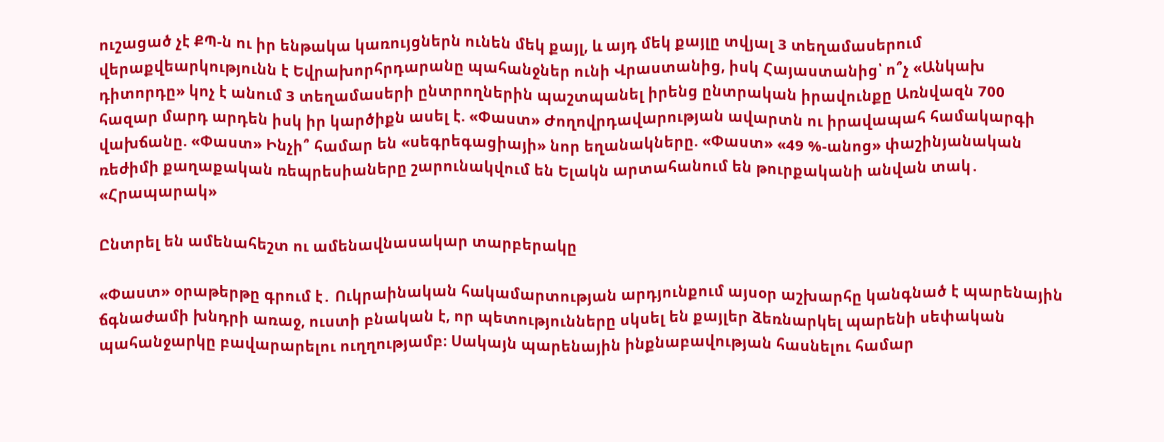ուշացած չէ ՔՊ-ն ու իր ենթակա կառույցներն ունեն մեկ քայլ, և այդ մեկ քայլը տվյալ 3 տեղամասերում վերաքվեարկությունն է Եվրախորհրդարանը պահանջներ ունի Վրաստանից, իսկ Հայաստանից՝ ո՞չ «Անկախ դիտորդը» կոչ է անում 3 տեղամասերի ընտրողներին պաշտպանել իրենց ընտրական իրավունքը Առնվազն 700 հազար մարդ արդեն իսկ իր կարծիքն ասել է. «Փաստ» Ժողովրդավարության ավարտն ու իրավապահ համակարգի վախճանը. «Փաստ» Ինչի՞ համար են «սեգրեգացիայի» նոր եղանակները. «Փաստ» «49 %-անոց» փաշինյանական ռեժիմի քաղաքական ռեպրեսիաները շարունակվում են Ելակն արտահանում են թուրքականի անվան տակ․ «Հրապարակ»

Ընտրել են ամենահեշտ ու ամենավնասակար տարբերակը

«Փաստ» օրաթերթը գրում է․ Ուկրաինական հակամարտության արդյունքում այսօր աշխարհը կանգնած է պարենային ճգնաժամի խնդրի առաջ, ուստի բնական է, որ պետությունները սկսել են քայլեր ձեռնարկել պարենի սեփական պահանջարկը բավարարելու ուղղությամբ։ Սակայն պարենային ինքնաբավության հասնելու համար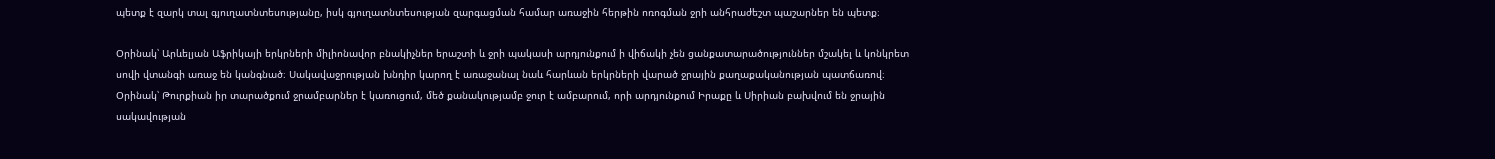պետք է զարկ տալ գյուղատնտեսությանը, իսկ գյուղատնտեսության զարգացման համար առաջին հերթին ոռոգման ջրի անհրաժեշտ պաշարներ են պետք։

Օրինակ՝ Արևելյան Աֆրիկայի երկրների միլիոնավոր բնակիչներ երաշտի և ջրի պակասի արդյունքում ի վիճակի չեն ցանքատարածություններ մշակել և կոնկրետ սովի վտանգի առաջ են կանգնած։ Սակավաջրության խնդիր կարող է առաջանալ նաև հարևան երկրների վարած ջրային քաղաքականության պատճառով։ Օրինակ՝ Թուրքիան իր տարածքում ջրամբարներ է կառուցում, մեծ քանակությամբ ջուր է ամբարում, որի արդյունքում Իրաքը և Սիրիան բախվում են ջրային սակավության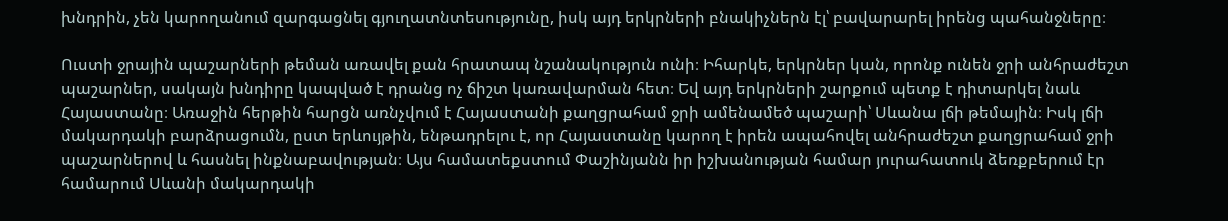խնդրին, չեն կարողանում զարգացնել գյուղատնտեսությունը, իսկ այդ երկրների բնակիչներն էլ՝ բավարարել իրենց պահանջները։

Ուստի ջրային պաշարների թեման առավել քան հրատապ նշանակություն ունի։ Իհարկե, երկրներ կան, որոնք ունեն ջրի անհրաժեշտ պաշարներ, սակայն խնդիրը կապված է դրանց ոչ ճիշտ կառավարման հետ։ Եվ այդ երկրների շարքում պետք է դիտարկել նաև Հայաստանը։ Առաջին հերթին հարցն առնչվում է Հայաստանի քաղցրահամ ջրի ամենամեծ պաշարի՝ Սևանա լճի թեմային։ Իսկ լճի մակարդակի բարձրացումն, ըստ երևույթին, ենթադրելու է, որ Հայաստանը կարող է իրեն ապահովել անհրաժեշտ քաղցրահամ ջրի պաշարներով և հասնել ինքնաբավության։ Այս համատեքստում Փաշինյանն իր իշխանության համար յուրահատուկ ձեռքբերում էր համարում Սևանի մակարդակի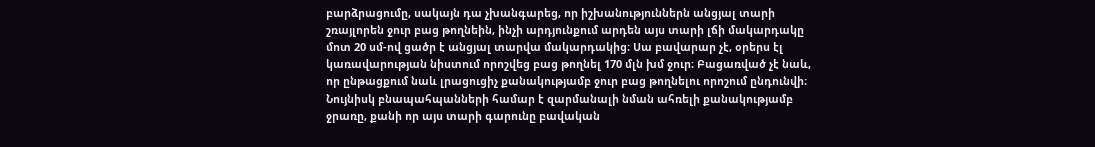բարձրացումը, սակայն դա չխանգարեց, որ իշխանություններն անցյալ տարի շռայլորեն ջուր բաց թողնեին, ինչի արդյունքում արդեն այս տարի լճի մակարդակը մոտ 20 սմ-ով ցածր է անցյալ տարվա մակարդակից։ Սա բավարար չէ, օրերս էլ կառավարության նիստում որոշվեց բաց թողնել 170 մլն խմ ջուր։ Բացառված չէ նաև, որ ընթացքում նաև լրացուցիչ քանակությամբ ջուր բաց թողնելու որոշում ընդունվի։ Նույնիսկ բնապահպանների համար է զարմանալի նման ահռելի քանակությամբ ջրառը, քանի որ այս տարի գարունը բավական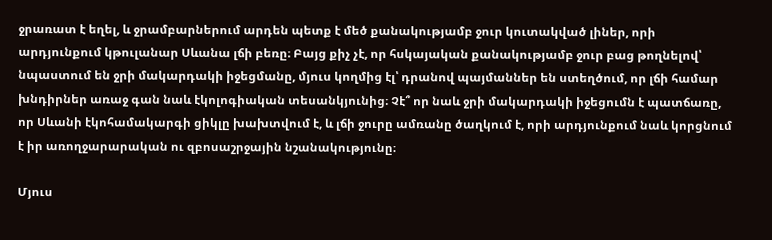ջրառատ է եղել, և ջրամբարներում արդեն պետք է մեծ քանակությամբ ջուր կուտակված լիներ, որի արդյունքում կթուլանար Սևանա լճի բեռը։ Բայց քիչ չէ, որ հսկայական քանակությամբ ջուր բաց թողնելով՝ նպաստում են ջրի մակարդակի իջեցմանը, մյուս կողմից էլ՝ դրանով պայմաններ են ստեղծում, որ լճի համար խնդիրներ առաջ գան նաև էկոլոգիական տեսանկյունից։ Չէ՞ որ նաև ջրի մակարդակի իջեցումն է պատճառը, որ Սևանի էկոհամակարգի ցիկլը խախտվում է, և լճի ջուրը ամռանը ծաղկում է, որի արդյունքում նաև կորցնում է իր առողջարարական ու զբոսաշրջային նշանակությունը։

Մյուս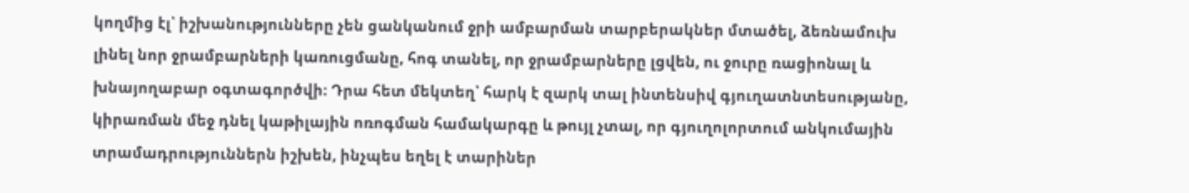կողմից էլ՝ իշխանությունները չեն ցանկանում ջրի ամբարման տարբերակներ մտածել, ձեռնամուխ լինել նոր ջրամբարների կառուցմանը, հոգ տանել, որ ջրամբարները լցվեն, ու ջուրը ռացիոնալ և խնայողաբար օգտագործվի։ Դրա հետ մեկտեղ՝ հարկ է զարկ տալ ինտենսիվ գյուղատնտեսությանը, կիրառման մեջ դնել կաթիլային ոռոգման համակարգը և թույլ չտալ, որ գյուղոլորտում անկումային տրամադրություններն իշխեն, ինչպես եղել է տարիներ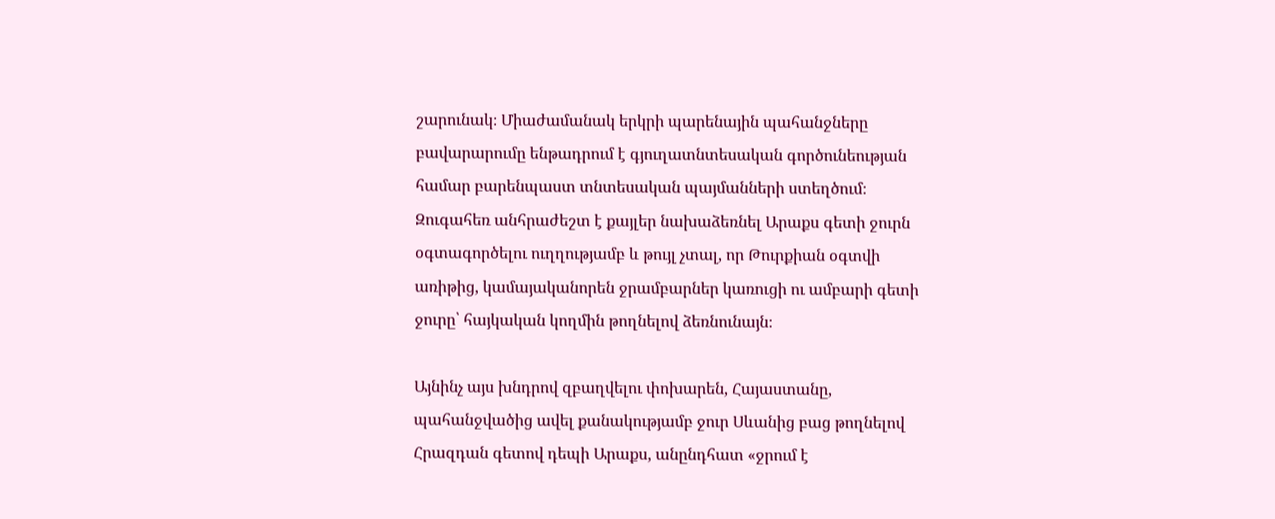շարունակ։ Միաժամանակ երկրի պարենային պահանջները բավարարումը ենթադրում է գյուղատնտեսական գործունեության համար բարենպաստ տնտեսական պայմանների ստեղծում։ Զուգահեռ անհրաժեշտ է քայլեր նախաձեռնել Արաքս գետի ջուրն օգտագործելու ուղղությամբ և թույլ չտալ, որ Թուրքիան օգտվի առիթից, կամայականորեն ջրամբարներ կառուցի ու ամբարի գետի ջուրը՝ հայկական կողմին թողնելով ձեռնունայն։

Այնինչ այս խնդրով զբաղվելու փոխարեն, Հայաստանը, պահանջվածից ավել քանակությամբ ջուր Սևանից բաց թողնելով Հրազդան գետով դեպի Արաքս, անընդհատ «ջրում է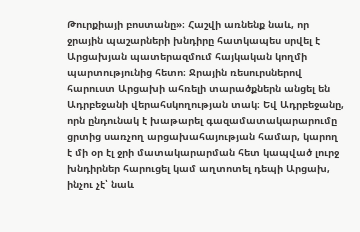Թուրքիայի բոստանը»։ Հաշվի առնենք նաև, որ ջրային պաշարների խնդիրը հատկապես սրվել է Արցախյան պատերազմում հայկական կողմի պարտությունից հետո։ Ջրային ռեսուրսներով հարուստ Արցախի ահռելի տարածքներն անցել են Ադրբեջանի վերահսկողության տակ։ Եվ Ադրբեջանը, որն ընդունակ է խաթարել գազամատակարարումը ցրտից սառչող արցախահայության համար, կարող է մի օր էլ ջրի մատակարարման հետ կապված լուրջ խնդիրներ հարուցել կամ աղտոտել դեպի Արցախ, ինչու չէ՝ նաև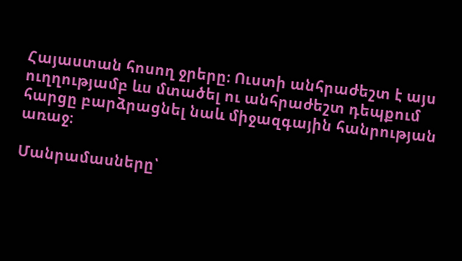Հայաստան հոսող ջրերը։ Ուստի անհրաժեշտ է այս ուղղությամբ ևս մտածել ու անհրաժեշտ դեպքում հարցը բարձրացնել նաև միջազգային հանրության առաջ։

Մանրամասները՝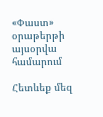«Փաստ» օրաթերթի այսօրվա համարում

Հետևեք մեզ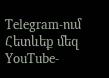Telegram-ում
Հետևեք մեզ YouTube-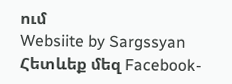ում
Websiite by Sargssyan
Հետևեք մեզ Facebook-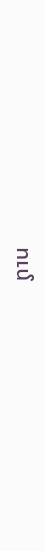ում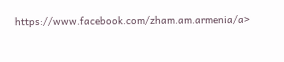https://www.facebook.com/zham.am.armenia/a>